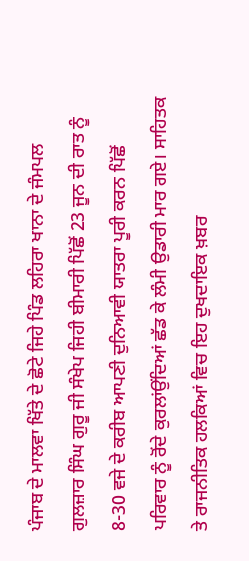ਪੰਜਾਬ ਦੇ ਮਾਲਵਾ ਖਿੱਤੇ ਦੇ ਛੋਟੇ ਜਿਹੇ ਪਿੰਡ ਲਹਿਰਾ ਖਾਨਾ ਦੇ ਜੰਮਪਲ ਗੁਲਜ਼ਾਰ ਸਿੰਘ ਗੁਰੂ ਜੀ ਸੰਖੇਪ ਜਿਹੀ ਬੀਮਾਰੀ ਪਿੱਛੋਂ 23 ਜੂਨ ਦੀ ਰਾਤ ਨੂੰ 8-30 ਵਜੇ ਦੇ ਕਰੀਬ ਆਪਣੀ ਦੁਨਿਆਵੀ ਯਾਤਰਾ ਪੂਰੀ ਕਰਨ ਪਿੱਛੋਂ ਪਰਿਵਾਰ ਨੂੰ ਰੋਂਦੇ ਕੁਰਲਾਂਉਂਦਿਆਂ ਛੱਡ ਕੇ ਲੰਮੀ ਉਡਾਰੀ ਮਾਰ ਗਏ। ਸਾਹਿਤਕ ਤੇ ਰਾਜਨੀਤਿਕ ਹਲਕਿਆਂ ਵਿਚ ਇਹ ਦੁਖਦਾਇਕ ਖ਼ਬਰ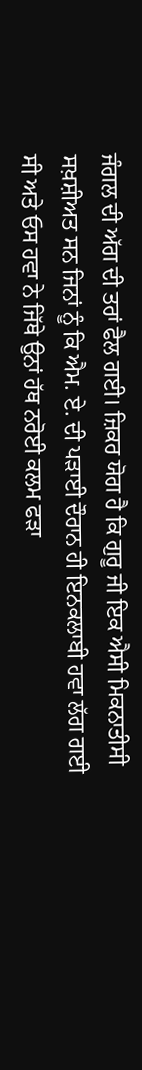ਜੰਗਲ ਦੀ ਅੱਗ ਦੀ ਤਰਾਂ ਫੈਲ ਗਈ। ਜ਼ਿਕਰ ਯੋਗ ਹੈ ਕਿ ਗੁਰੂ ਜੀ ਇਕ ਐਸੀ ਮਿਕਨਾਤੀਸੀ ਸਖ਼ਸ਼ੀਅਤ ਸਨ ਜਿਨਾਂ ਨੂੰ ਕਿ ਐਮ. ਏ. ਦੀ ਪੜਾਈ ਦੌਰਾਨ ਹੀ ਇਨਕਲਾਬੀ ਹਵਾ ਲੱਗ ਗਈ ਸੀ ਅਤੇ ਓਸ ਹਵਾ ਨੇ ਜਿੱਥੇ ਉਨਾਂ ਹੱਥ ਨਰੋਈ ਕਲਮ ਫੜਾ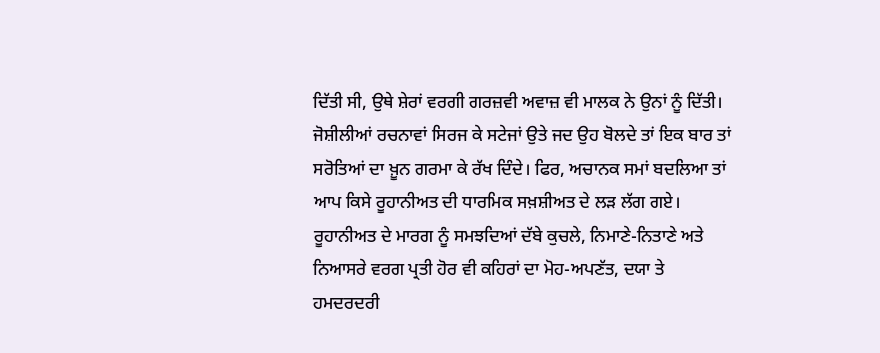ਦਿੱਤੀ ਸੀ, ਉਥੇ ਸ਼ੇਰਾਂ ਵਰਗੀ ਗਰਜ਼ਵੀ ਅਵਾਜ਼ ਵੀ ਮਾਲਕ ਨੇ ਉਨਾਂ ਨੂੰ ਦਿੱਤੀ। ਜੋਸ਼ੀਲੀਆਂ ਰਚਨਾਵਾਂ ਸਿਰਜ ਕੇ ਸਟੇਜਾਂ ਉਤੇ ਜਦ ਉਹ ਬੋਲਦੇ ਤਾਂ ਇਕ ਬਾਰ ਤਾਂ ਸਰੋਤਿਆਂ ਦਾ ਖ਼ੂਨ ਗਰਮਾ ਕੇ ਰੱਖ ਦਿੰਦੇ। ਫਿਰ, ਅਚਾਨਕ ਸਮਾਂ ਬਦਲਿਆ ਤਾਂ ਆਪ ਕਿਸੇ ਰੂਹਾਨੀਅਤ ਦੀ ਧਾਰਮਿਕ ਸਖ਼ਸ਼ੀਅਤ ਦੇ ਲੜ ਲੱਗ ਗਏ। ਰੂਹਾਨੀਅਤ ਦੇ ਮਾਰਗ ਨੂੰ ਸਮਝਦਿਆਂ ਦੱਬੇ ਕੁਚਲੇ, ਨਿਮਾਣੇ-ਨਿਤਾਣੇ ਅਤੇ ਨਿਆਸਰੇ ਵਰਗ ਪ੍ਰਤੀ ਹੋਰ ਵੀ ਕਹਿਰਾਂ ਦਾ ਮੋਹ-ਅਪਣੱਤ, ਦਯਾ ਤੇ ਹਮਦਰਦਰੀ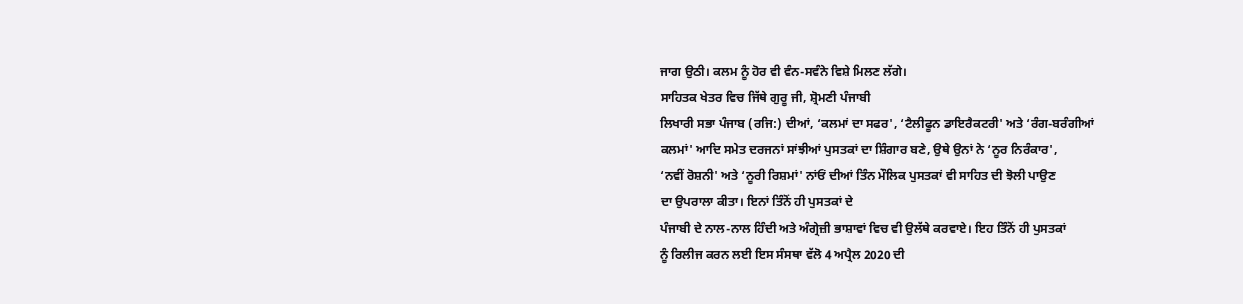ਜਾਗ ਉਠੀ। ਕਲਮ ਨੂੰ ਹੋਰ ਵੀ ਵੰਨ-ਸਵੰਨੇ ਵਿਸ਼ੇ ਮਿਲਣ ਲੱਗੇ।
ਸਾਹਿਤਕ ਖੇਤਰ ਵਿਚ ਜਿੱਥੇ ਗੁਰੂ ਜੀ, ਸ਼੍ਰੋਮਣੀ ਪੰਜਾਬੀ
ਲਿਖਾਰੀ ਸਭਾ ਪੰਜਾਬ (ਰਜਿ:) ਦੀਆਂ, ‘ਕਲਮਾਂ ਦਾ ਸਫਰ', ‘ਟੈਲੀਫੂਨ ਡਾਇਰੈਕਟਰੀ' ਅਤੇ ‘ਰੰਗ-ਬਰੰਗੀਆਂ
ਕਲਮਾਂ' ਆਦਿ ਸਮੇਤ ਦਰਜਨਾਂ ਸਾਂਝੀਆਂ ਪੁਸਤਕਾਂ ਦਾ ਸ਼ਿੰਗਾਰ ਬਣੇ, ਉਥੇ ਉਨਾਂ ਨੇ ‘ਨੂਰ ਨਿਰੰਕਾਰ',
‘ਨਵੀਂ ਰੋਸ਼ਨੀ' ਅਤੇ ‘ਨੂਰੀ ਰਿਸ਼ਮਾਂ' ਨਾਂਓਂ ਦੀਆਂ ਤਿੰਨ ਮੌਲਿਕ ਪੁਸਤਕਾਂ ਵੀ ਸਾਹਿਤ ਦੀ ਝੋਲੀ ਪਾਉਣ
ਦਾ ਉਪਰਾਲਾ ਕੀਤਾ। ਇਨਾਂ ਤਿੰਨੋਂ ਹੀ ਪੁਸਤਕਾਂ ਦੇ
ਪੰਜਾਬੀ ਦੇ ਨਾਲ-ਨਾਲ ਹਿੰਦੀ ਅਤੇ ਅੰਗ੍ਰੇਜ਼ੀ ਭਾਸ਼ਾਵਾਂ ਵਿਚ ਵੀ ਉਲੱਥੇ ਕਰਵਾਏ। ਇਹ ਤਿੰਨੋਂ ਹੀ ਪੁਸਤਕਾਂ
ਨੂੰ ਰਿਲੀਜ ਕਰਨ ਲਈ ਇਸ ਸੰਸਥਾ ਵੱਲੋ 4 ਅਪ੍ਰੈਲ 2020 ਦੀ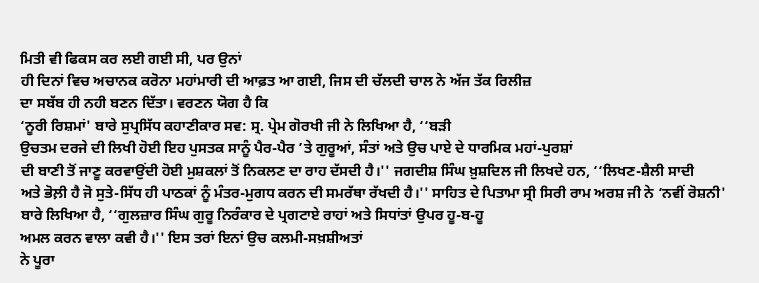ਮਿਤੀ ਵੀ ਫਿਕਸ ਕਰ ਲਈ ਗਈ ਸੀ, ਪਰ ਉਨਾਂ
ਹੀ ਦਿਨਾਂ ਵਿਚ ਅਚਾਨਕ ਕਰੋਨਾ ਮਹਾਂਮਾਰੀ ਦੀ ਆਫ਼ਤ ਆ ਗਈ, ਜਿਸ ਦੀ ਚੱਲਦੀ ਚਾਲ ਨੇ ਅੱਜ ਤੱਕ ਰਿਲੀਜ਼
ਦਾ ਸਬੱਬ ਹੀ ਨਹੀ ਬਣਨ ਦਿੱਤਾ। ਵਰਣਨ ਯੋਗ ਹੈ ਕਿ
‘ਨੂਰੀ ਰਿਸ਼ਮਾਂ' ਬਾਰੇ ਸੁਪ੍ਰਸਿੱਧ ਕਹਾਣੀਕਾਰ ਸਵ: ਸ੍ਰ. ਪ੍ਰੇਮ ਗੋਰਖੀ ਜੀ ਨੇ ਲਿਖਿਆ ਹੈ, ‘‘ਬੜੀ
ਉਚਤਮ ਦਰਜੇ ਦੀ ਲਿਖੀ ਹੋਈ ਇਹ ਪੁਸਤਕ ਸਾਨੂੰ ਪੈਰ-ਪੈਰ ’ਤੇ ਗੁਰੂਆਂ, ਸੰਤਾਂ ਅਤੇ ਉਚ ਪਾਏ ਦੇ ਧਾਰਮਿਕ ਮਹਾਂ-ਪੁਰਸ਼ਾਂ
ਦੀ ਬਾਣੀ ਤੋਂ ਜਾਣੂ ਕਰਵਾਉਂਦੀ ਹੋਈ ਮੁਸ਼ਕਲਾਂ ਤੋਂ ਨਿਕਲਣ ਦਾ ਰਾਹ ਦੱਸਦੀ ਹੈ।'' ਜਗਦੀਸ਼ ਸਿੰਘ ਖ਼ੁਸ਼ਦਿਲ ਜੀ ਲਿਖਦੇ ਹਨ, ‘‘ਲਿਖਣ-ਸ਼ੈਲੀ ਸਾਦੀ
ਅਤੇ ਭੋਲ਼ੀ ਹੈ ਜੋ ਸੁਤੇ-ਸਿੱਧ ਹੀ ਪਾਠਕਾਂ ਨੂੰ ਮੰਤਰ-ਮੁਗਧ ਕਰਨ ਦੀ ਸਮਰੱਥਾ ਰੱਖਦੀ ਹੈ।'' ਸਾਹਿਤ ਦੇ ਪਿਤਾਮਾ ਸ੍ਰੀ ਸਿਰੀ ਰਾਮ ਅਰਸ਼ ਜੀ ਨੇ ‘ਨਵੀਂ ਰੋਸ਼ਨੀ'
ਬਾਰੇ ਲਿਖਿਆ ਹੈ, ‘‘ਗੁਲਜ਼ਾਰ ਸਿੰਘ ਗੁਰੂ ਨਿਰੰਕਾਰ ਦੇ ਪ੍ਰਗਟਾਏ ਰਾਹਾਂ ਅਤੇ ਸਿਧਾਂਤਾਂ ਉਪਰ ਹੂ-ਬ-ਹੂ
ਅਮਲ ਕਰਨ ਵਾਲਾ ਕਵੀ ਹੈ।'' ਇਸ ਤਰਾਂ ਇਨਾਂ ਉਚ ਕਲਮੀ-ਸਖ਼ਸ਼ੀਅਤਾਂ
ਨੇ ਪੂਰਾ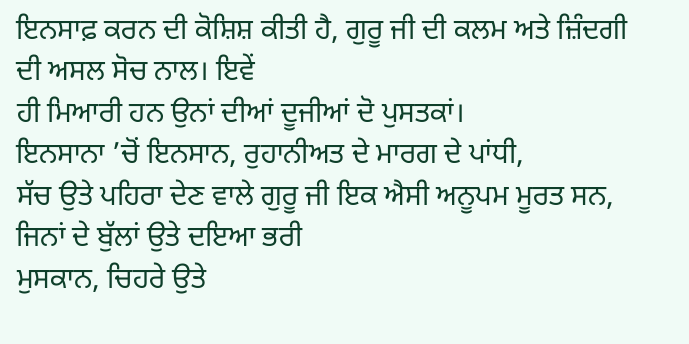ਇਨਸਾਫ਼ ਕਰਨ ਦੀ ਕੋਸ਼ਿਸ਼ ਕੀਤੀ ਹੈ, ਗੁਰੂ ਜੀ ਦੀ ਕਲਮ ਅਤੇ ਜ਼ਿੰਦਗੀ ਦੀ ਅਸਲ ਸੋਚ ਨਾਲ। ਇਵੇਂ
ਹੀ ਮਿਆਰੀ ਹਨ ਉਨਾਂ ਦੀਆਂ ਦੂਜੀਆਂ ਦੋ ਪੁਸਤਕਾਂ।
ਇਨਸਾਨਾ ’ਚੋਂ ਇਨਸਾਨ, ਰੁਹਾਨੀਅਤ ਦੇ ਮਾਰਗ ਦੇ ਪਾਂਧੀ,
ਸੱਚ ਉਤੇ ਪਹਿਰਾ ਦੇਣ ਵਾਲੇ ਗੁਰੂ ਜੀ ਇਕ ਐਸੀ ਅਨੂਪਮ ਮੂਰਤ ਸਨ, ਜਿਨਾਂ ਦੇ ਬੁੱਲਾਂ ਉਤੇ ਦਇਆ ਭਰੀ
ਮੁਸਕਾਨ, ਚਿਹਰੇ ਉਤੇ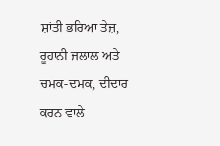ਸ਼ਾਂਤੀ ਭਰਿਆ ਤੇਜ਼, ਰੂਹਾਨੀ ਜਲਾਲ ਅਤੇ ਚਮਕ-ਦਮਕ, ਦੀਦਾਰ ਕਰਨ ਵਾਲੇ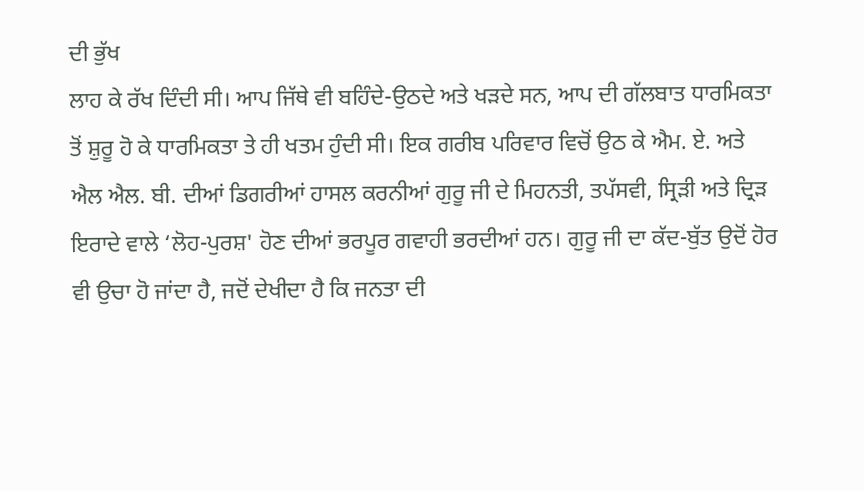ਦੀ ਭੁੱਖ
ਲਾਹ ਕੇ ਰੱਖ ਦਿੰਦੀ ਸੀ। ਆਪ ਜਿੱਥੇ ਵੀ ਬਹਿੰਦੇ-ਉਠਦੇ ਅਤੇ ਖੜਦੇ ਸਨ, ਆਪ ਦੀ ਗੱਲਬਾਤ ਧਾਰਮਿਕਤਾ
ਤੋਂ ਸ਼ੁਰੂ ਹੋ ਕੇ ਧਾਰਮਿਕਤਾ ਤੇ ਹੀ ਖਤਮ ਹੁੰਦੀ ਸੀ। ਇਕ ਗਰੀਬ ਪਰਿਵਾਰ ਵਿਚੋਂ ਉਠ ਕੇ ਐਮ. ਏ. ਅਤੇ
ਐਲ ਐਲ. ਬੀ. ਦੀਆਂ ਡਿਗਰੀਆਂ ਹਾਸਲ ਕਰਨੀਆਂ ਗੁਰੂ ਜੀ ਦੇ ਮਿਹਨਤੀ, ਤਪੱਸਵੀ, ਸ੍ਰਿੜੀ ਅਤੇ ਦ੍ਰਿੜ
ਇਰਾਦੇ ਵਾਲੇ ‘ਲੋਹ-ਪੁਰਸ਼' ਹੋਣ ਦੀਆਂ ਭਰਪੂਰ ਗਵਾਹੀ ਭਰਦੀਆਂ ਹਨ। ਗੁਰੂ ਜੀ ਦਾ ਕੱਦ-ਬੁੱਤ ਉਦੋਂ ਹੋਰ
ਵੀ ਉਚਾ ਹੋ ਜਾਂਦਾ ਹੈ, ਜਦੋਂ ਦੇਖੀਦਾ ਹੈ ਕਿ ਜਨਤਾ ਦੀ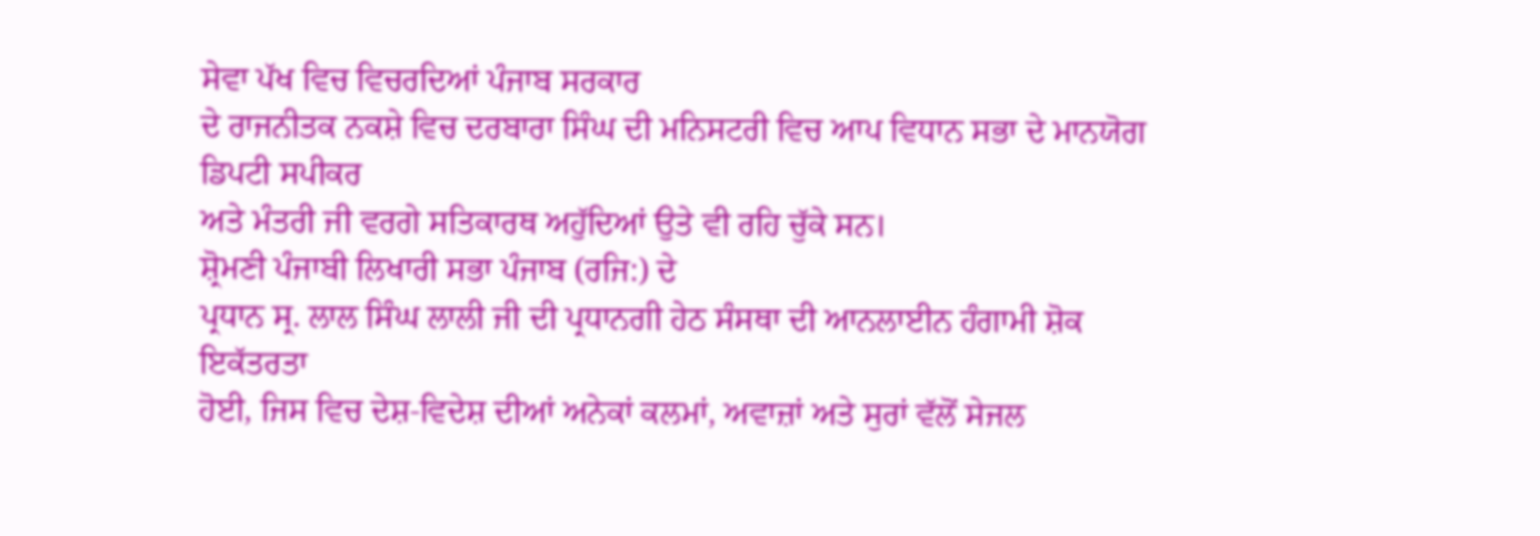ਸੇਵਾ ਪੱਖ ਵਿਚ ਵਿਚਰਦਿਆਂ ਪੰਜਾਬ ਸਰਕਾਰ
ਦੇ ਰਾਜਨੀਤਕ ਨਕਸ਼ੇ ਵਿਚ ਦਰਬਾਰਾ ਸਿੰਘ ਦੀ ਮਨਿਸਟਰੀ ਵਿਚ ਆਪ ਵਿਧਾਨ ਸਭਾ ਦੇ ਮਾਨਯੋਗ ਡਿਪਟੀ ਸਪੀਕਰ
ਅਤੇ ਮੰਤਰੀ ਜੀ ਵਰਗੇ ਸਤਿਕਾਰਥ ਅਹੁੱਦਿਆਂ ਉਤੇ ਵੀ ਰਹਿ ਚੁੱਕੇ ਸਨ।
ਸ਼੍ਰੋਮਣੀ ਪੰਜਾਬੀ ਲਿਖਾਰੀ ਸਭਾ ਪੰਜਾਬ (ਰਜਿ:) ਦੇ
ਪ੍ਰਧਾਨ ਸ੍ਰ. ਲਾਲ ਸਿੰਘ ਲਾਲੀ ਜੀ ਦੀ ਪ੍ਰਧਾਨਗੀ ਹੇਠ ਸੰਸਥਾ ਦੀ ਆਨਲਾਈਨ ਹੰਗਾਮੀ ਸ਼ੋਕ ਇਕੱਤਰਤਾ
ਹੋਈ, ਜਿਸ ਵਿਚ ਦੇਸ਼-ਵਿਦੇਸ਼ ਦੀਆਂ ਅਨੇਕਾਂ ਕਲਮਾਂ, ਅਵਾਜ਼ਾਂ ਅਤੇ ਸੁਰਾਂ ਵੱਲੋਂ ਸੇਜਲ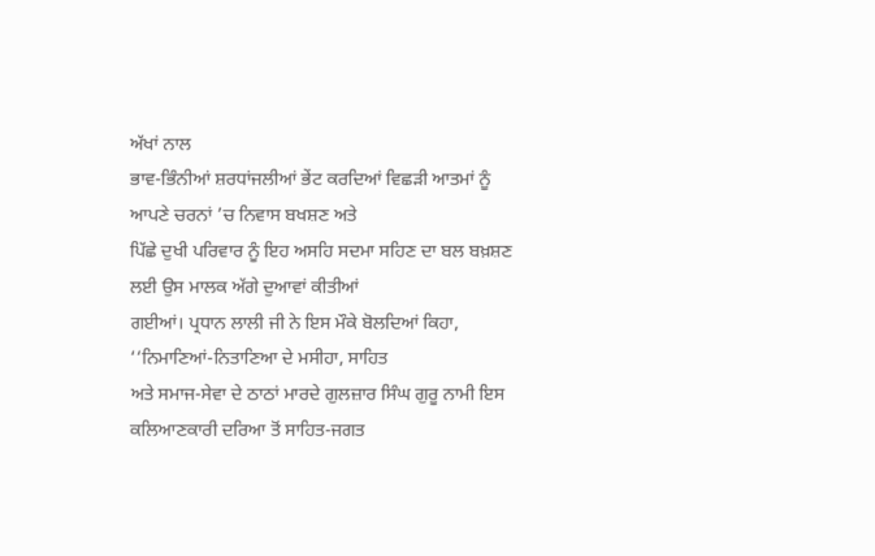ਅੱਖਾਂ ਨਾਲ
ਭਾਵ-ਭਿੰਨੀਆਂ ਸ਼ਰਧਾਂਜਲੀਆਂ ਭੇਂਟ ਕਰਦਿਆਂ ਵਿਛੜੀ ਆਤਮਾਂ ਨੂੰ ਆਪਣੇ ਚਰਨਾਂ ’ਚ ਨਿਵਾਸ ਬਖਸ਼ਣ ਅਤੇ
ਪਿੱਛੇ ਦੁਖੀ ਪਰਿਵਾਰ ਨੂੰ ਇਹ ਅਸਹਿ ਸਦਮਾ ਸਹਿਣ ਦਾ ਬਲ ਬਖ਼ਸ਼ਣ ਲਈ ਉਸ ਮਾਲਕ ਅੱਗੇ ਦੁਆਵਾਂ ਕੀਤੀਆਂ
ਗਈਆਂ। ਪ੍ਰਧਾਨ ਲਾਲੀ ਜੀ ਨੇ ਇਸ ਮੌਕੇ ਬੋਲਦਿਆਂ ਕਿਹਾ, ‘‘ਨਿਮਾਣਿਆਂ-ਨਿਤਾਣਿਆ ਦੇ ਮਸੀਹਾ, ਸਾਹਿਤ
ਅਤੇ ਸਮਾਜ-ਸੇਵਾ ਦੇ ਠਾਠਾਂ ਮਾਰਦੇ ਗੁਲਜ਼ਾਰ ਸਿੰਘ ਗੁਰੂ ਨਾਮੀ ਇਸ ਕਲਿਆਣਕਾਰੀ ਦਰਿਆ ਤੋਂ ਸਾਹਿਤ-ਜਗਤ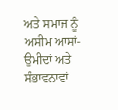ਅਤੇ ਸਮਾਜ ਨੂੰ ਅਸੀਮ ਆਸਾਂ-ਉਮੀਦਾਂ ਅਤੇ ਸੰਭਾਵਨਾਵਾਂ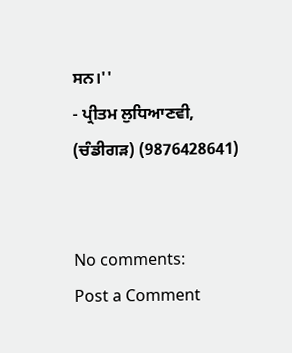ਸਨ।''
- ਪ੍ਰੀਤਮ ਲੁਧਿਆਣਵੀ, (ਚੰਡੀਗੜ) (9876428641)


No comments:
Post a Comment